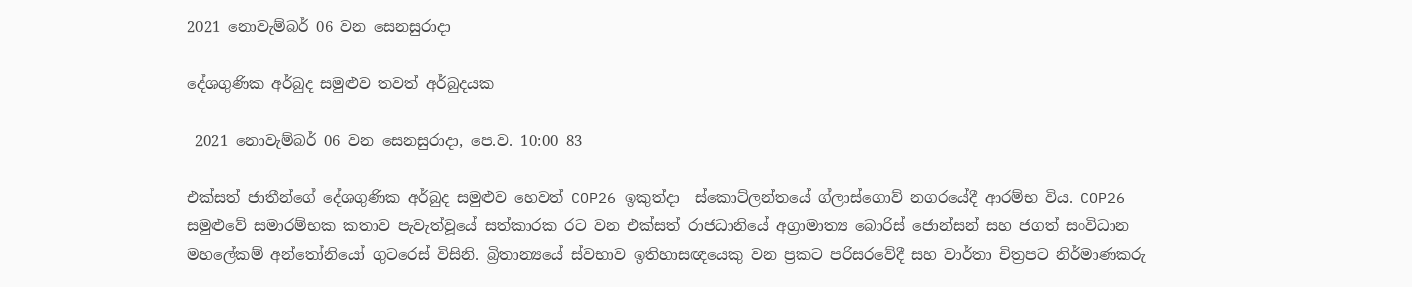2021 නොවැම්බර් 06 වන සෙනසුරාදා

දේශගුණික අර්බුද සමුළුව තවත් අර්බුදයක

 2021 නොවැම්බර් 06 වන සෙනසුරාදා, පෙ.ව. 10:00 83

එක්සත් ජාතීන්ගේ දේශගුණික අර්බුද සමුළුව හෙවත් COP26 ඉකුත්දා  ස්කොට්ලන්තයේ ග්ලාස්ගොව් නගරයේදී ආරම්භ විය. COP26 සමුළුවේ සමාරම්භක කතාව පැවැත්වූයේ සත්කාරක රට වන එක්සත් රාජධානියේ අග්‍රාමාත්‍ය බොරිස් ජොන්සන් සහ ජගත් සංවිධාන මහලේකම් අන්තෝනියෝ ගුටරෙස් විසිනි. බ්‍රිතාන්‍යයේ ස්වභාව ඉතිහාසඥයෙකු වන ප්‍රකට පරිසරවේදී සහ වාර්තා චිත්‍රපට නිර්මාණකරු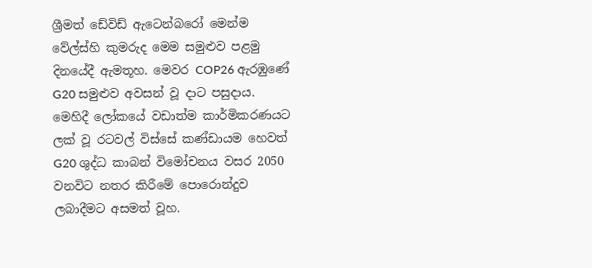ශ්‍රීමත් ඩේවිඩ් ඇටෙන්බරෝ මෙන්ම වේල්ස්හි කුමරුද මෙම සමුළුව පළමු දිනයේදී ඇමතූහ. මෙවර COP26 ඇරඹුණේ G20 සමුළුව අවසන් වූ දාට පසුදාය. මෙහිදී ලෝකයේ වඩාත්ම කාර්මිකරණයට ලක් වූ රටවල් විස්සේ කණ්ඩායම හෙවත් G20 ශුද්ධ කාබන් විමෝචනය වසර 2050 වනවිට නතර කිරීමේ පොරොන්දුව ලබාදීමට අසමත් වූහ.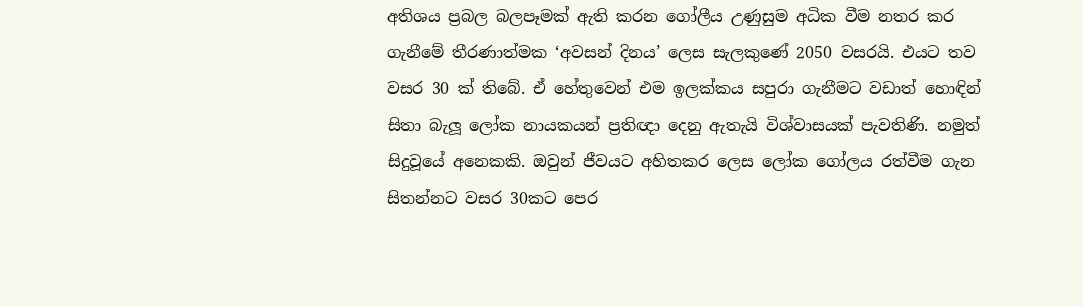අතිශය ප්‍රබල බලපෑමක් ඇති කරන ගෝලීය උණුසුම අධික වීම නතර කර ගැනීමේ තීරණාත්මක ‘අවසන් දිනය’ ලෙස සැලකුණේ 2050 වසරයි. එයට තව වසර 30 ක් තිබේ. ඒ හේතුවෙන් එම ඉලක්කය සපුරා ගැනීමට වඩාත් හොඳින් සිතා බැලූ ලෝක නායකයන් ප්‍රතිඥා දෙනු ඇතැයි විශ්වාසයක් පැවතිණි. නමුත් සිදුවූයේ අනෙකකි. ඔවුන් ජීවයට අහිතකර ලෙස ලෝක ගෝලය රත්වීම ගැන සිතන්නට වසර 30කට පෙර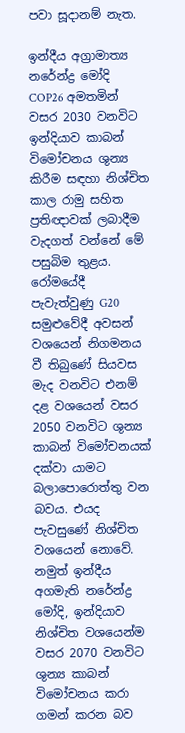පවා සූදානම් නැත.

ඉන්දීය අග්‍රාමාත්‍ය නරේන්ද්‍ර මෝදි COP26 අමතමින් වසර 2030 වනවිට ඉන්දියාව කාබන් විමෝචනය ශුන්‍ය කිරීම සඳහා නිශ්චිත කාල රාමු සහිත ප්‍රතිඥාවක් ලබාදීම වැදගත් වන්නේ මේ පසුබිම තුළය. රෝමයේදී පැවැත්වුණු G20 සමුළුවේදී අවසන් වශයෙන් නිගමනය වී තිබුණේ සියවස මැද වනවිට එනම් දළ වශයෙන් වසර 2050 වනවිට ශුන්‍ය කාබන් විමෝචනයක් දක්වා යාමට බලාපොරොත්තු වන බවය. එයද පැවසුණේ නිශ්චිත වශයෙන් නොවේ. නමුත් ඉන්දීය අගමැති නරේන්ද්‍ර මෝදි, ඉන්දියාව නිශ්චිත වශයෙන්ම වසර 2070 වනවිට ශුන්‍ය කාබන් විමෝචනය කරා ගමන් කරන බව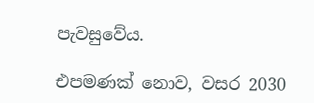පැවසුවේය.

එපමණක් නොව, වසර 2030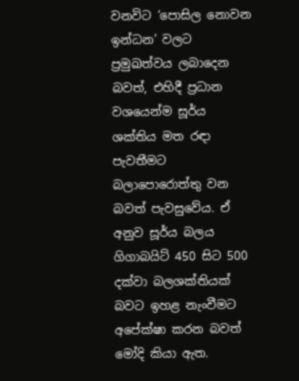වනවිට ‘පොසිල නොවන ඉන්ධන’ වලට ප්‍රමුඛත්වය ලබාදෙන බවත්, එහිදී ප්‍රධාන වශයෙන්ම සූර්ය ශක්තිය මත රඳා පැවතීමට බලාපොරොත්තු වන බවත් පැවසුවේය. ඒ අනුව සූර්ය බලය ගිගාබයිට් 450 සිට 500 දක්වා බලශක්තියක් බවට ඉහළ නැංවීමට අපේක්ෂා කරන බවත් මෝදි කියා ඇත.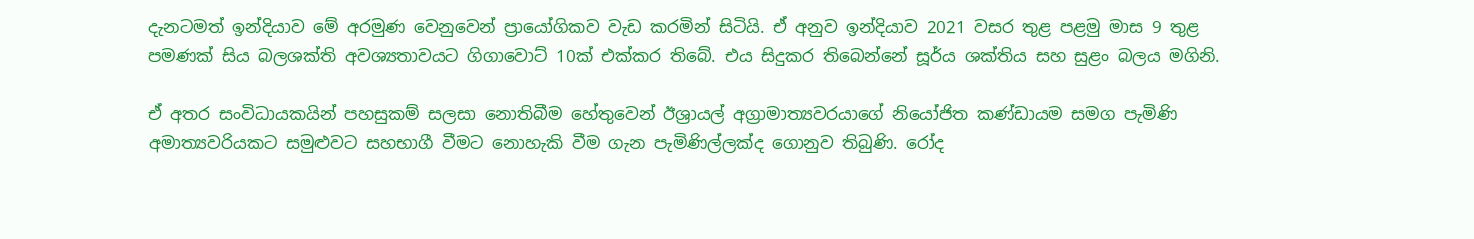දැනටමත් ඉන්දියාව මේ අරමුණ වෙනුවෙන් ප්‍රායෝගිකව වැඩ කරමින් සිටියි. ඒ අනුව ඉන්දියාව 2021 වසර තුළ පළමු මාස 9 තුළ පමණක් සිය බලශක්ති අවශ්‍යතාවයට ගිගාවොට් 10ක් එක්කර තිබේ. එය සිදුකර තිබෙන්නේ සූර්ය ශක්තිය සහ සුළං බලය මගිනි.

ඒ අතර සංවිධායකයින් පහසුකම් සලසා නොතිබීම හේතුවෙන් ඊශ්‍රායල් අග්‍රාමාත්‍යවරයාගේ නියෝජිත කණ්ඩායම සමග පැමිණි අමාත්‍යවරියකට සමුළුවට සහභාගී වීමට නොහැකි වීම ගැන පැමිණිල්ලක්ද ගොනුව තිබුණි. රෝද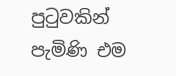පුටුවකින් පැමිණි එම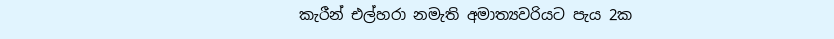කැරීන් එල්හරා නමැති අමාත්‍යවරියට පැය 2ක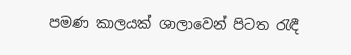පමණ කාලයක් ශාලාවෙන් පිටත රැඳී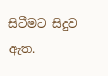සිටීමට සිදුව ඇත.